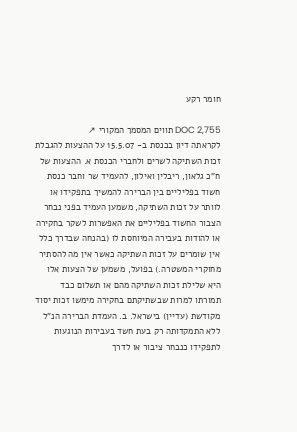חומר רקע

DOC 2,755 תווים המסמך המקורי ↗
לקראתה דיון בכנסת ב- 15.5.07 על ההצעות להגבלת זכות השתיקה לשרים ולחברי הכנסת א. ההצעות של ח"כ גלאון, ריבלין ואילון, להעמיד שר וחבר כנסת חשוד בפליליים בין הברירה להמשיך בתפקידו או לוותר על זכות השתיקה, משמען העמיד בפני נבחר הצבור החשוד בפליליים את האפשרות לשקר בחקירה או להודות בעבירה המיוחסת לו (בהנחה שבדרך כלל אין שומרים על זכות השתיקה כאשר אין מה להסתיר מחוקרי המשטרה.) בפועל, משמען של הצעות אלו היא שלילת זכות השתיקה מהם או תשלום כבד תמורתו למרות שבשתיקתם בחקירה מימשו זכות יסוד מקודשת (עדיין) בישראל. ב. העמדת הברירה הנ"ל ללא התמקדותה רק בעת חשד בעבירות הנוגעות לתפקידו כנבחר ציבור או לדרך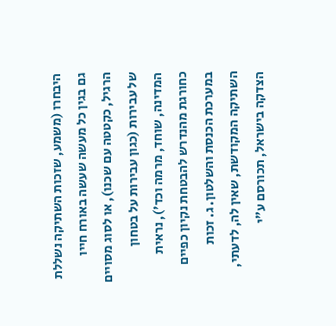היבחרו (משמע, שזכות השתיקה נשללת גם בגין כל מעשה שעשה באורח חייו הרגיל, כקטטה עם שכנו), או לסוג מסויים של עבירות (כגון עבירות על בטחון המדינה, שוחד, מרמה וכד'), נראית כחורגת מהנדרש להבטחת נקיון כפיים במערכת הכנסת והשלטון. ג. זכות השתיקה המקודשת, שאין לה, לדעתי, הצדקה בישראל, תכורסם ע"י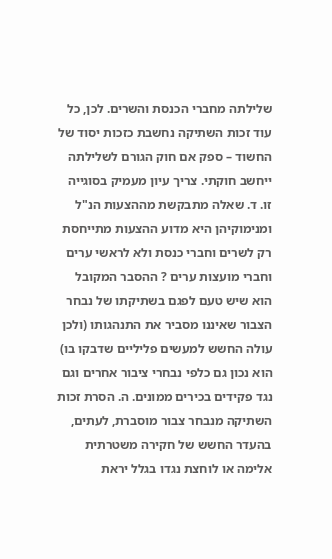שלילתה מחברי הכנסת והשרים. לכן, כל עוד זכות השתיקה נחשבת כזכות יסוד של החשוד – ספק אם חוק הגורם לשלילתה ייחשב חוקתי. צריך עיון מעמיק בסוגייה זו. ד. שאלה מתבקשת מההצעות הנ"ל ומנימוקיהן היא מדוע ההצעות מתייחסת רק לשרים וחברי כנסת ולא לראשי ערים וחברי מועצות ערים ? ההסבר המקובל הוא שיש טעם לפגם בשתיקתו של נבחר הצבור שאיננו מסביר את התנהגותו (ולכן עולה החשש למעשים פליליים שדבקו בו) הוא נכון גם כלפי נבחרי ציבור אחרים וגם נגד פקידים בכירים ממונים. ה. הסרת זכות השתיקה מנבחר צבור מוסברת, לעתים, בהעדר החשש של חקירה משטרתית אלימה או לוחצת נגדו בגלל יראת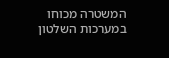המשטרה מכוחו במערכות השלטון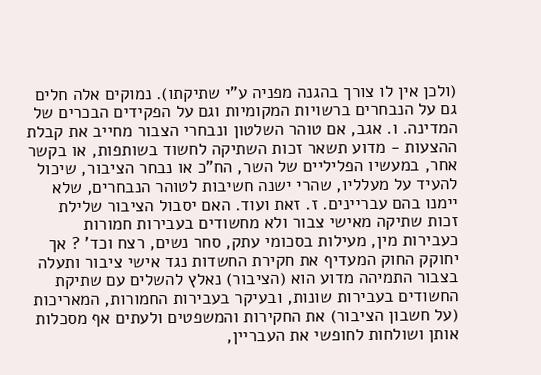(ולכן אין לו צורך בהגנה מפניה ע"י שתיקתו). נמוקים אלה חלים גם על הנבחרים ברשויות המקומיות וגם על הפקידים הבכרים של המדינה. ו. אגב, אם טוהר השלטון ונבחרי הצבור מחייב את קבלת ההצעות - מדוע תשאר זכות השתיקה לחשוד בשותפות, או בקשר אחר, במעשיו הפליליים של השר, הח"כ או נבחר הציבור, שיכול להעיד על מעלליו, שהרי ישנה חשיבות לטוהר הנבחרים, שלא יימנו בהם עבריינים. ז. זאת ועוד. האם יסבול הציבור שלילת זכות שתיקה מאישי צבור ולא מחשודים בעבירות חמורות כעבירות מין, מעילות בסכומי עתק, סחר נשים, רצח וכד' ? אך יחוקק החוק המעדיף את חקירת החשדות נגד אישי ציבור ותעלה בצבור התמיהה מדוע הוא (הציבור) נאלץ להשלים עם שתיקת החשודים בעבירות שונות, ובעיקר בעבירות החמורות, המאריכות (על חשבון הציבור) את החקירות והמשפטים ולעתים אף מסכלות אותן ושולחות לחופשי את העבריין,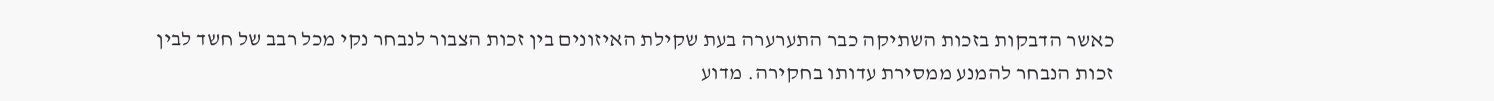כאשר הדבקות בזכות השתיקה כבר התערערה בעת שקילת האיזונים בין זכות הצבור לנבחר נקי מכל רבב של חשד לבין זכות הנבחר להמנע ממסירת עדותו בחקירה. מדוע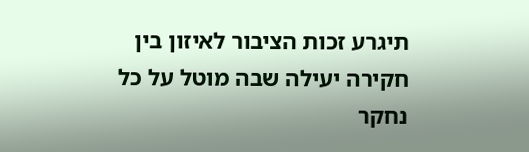תיגרע זכות הציבור לאיזון בין חקירה יעילה שבה מוטל על כל נחקר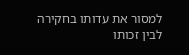למסור את עדותו בחקירה לבין זכותו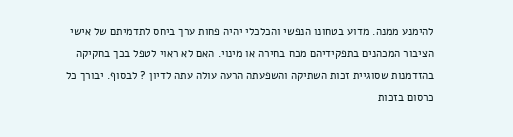להימנע ממנה. מדוע בטחונו הנפשי והכלכלי יהיה פחות ערך ביחס לתדמיתם של אישי הציבור המכהנים בתפקידיהם מכח בחירה או מינוי. האם לא ראוי לטפל בכך בחקיקה בהזדמנות שסוגיית זכות השתיקה והשפעתה הרעה עולה עתה לדיון ? לבסוף. יבורך כל כרסום בזכות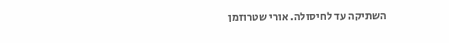השתיקה עד לחיסולה. אורי שטרוזמן